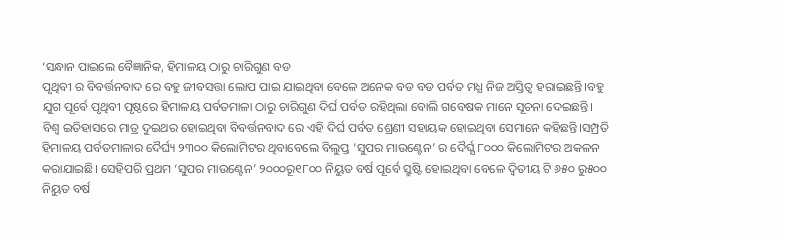‘ସନ୍ଧାନ ପାଇଲେ ବୈଜ୍ଞାନିକ, ହିମାଳୟ ଠାରୁ ଚାରିଗୁଣ ବଡ
ପୃଥିବୀ ର ବିବର୍ତ୍ତନବାଦ ରେ ବହୁ ଜୀବସତ୍ତା ଲୋପ ପାଇ ଯାଇଥିବା ବେଳେ ଅନେକ ବଡ ବଡ ପର୍ବତ ମଧ୍ଯ ନିଜ ଅସ୍ତିତ୍ଵ ହରାଇଛନ୍ତି।ବହୁ ଯୁଗ ପୂର୍ବେ ପୃଥିବୀ ପୃଷ୍ଠରେ ହିମାଳୟ ପର୍ବତମାଳା ଠାରୁ ଚାରିଗୁଣ ଦିର୍ଘ ପର୍ବତ ରହିଥିଲା ବୋଲି ଗବେଷକ ମାନେ ସୂଚନା ଦେଇଛନ୍ତି। ବିଶ୍ଵ ଇତିହାସରେ ମାତ୍ର ଦୁଇଥର ହୋଇଥିବା ବିବର୍ତ୍ତନବାଦ ରେ ଏହି ଦିର୍ଘ ପର୍ବତ ଶ୍ରେଣୀ ସହାୟକ ହୋଇଥିବା ସେମାନେ କହିଛନ୍ତି।ସମ୍ପ୍ରତି ହିମାଳୟ ପର୍ବତମାଳାର ଦୈର୍ଘ୍ୟ ୨୩୦୦ କିଲୋମିଟର ଥିବାବେଲେ ବିଲୁପ୍ତ ‘ସୁପର ମାଉଣ୍ଟେନ’ ର ଦୈର୍ଘ୍ଯ ୮୦୦୦ କିଲୋମିଟର ଅକଳନ କରାଯାଇଛି। ସେହିପରି ପ୍ରଥମ ‘ସୁପର ମାଉଣ୍ଟେନ’ ୨୦୦୦ରୂ୧୮୦୦ ନିୟୁତ ବର୍ଷ ପୂର୍ବେ ସ୍ରୁଷ୍ଟି ହୋଇଥିବା ବେଳେ ଦ୍ଵିତୀୟ ଟି ୬୫୦ ରୁ୫୦୦ ନିୟୁତ ବର୍ଷ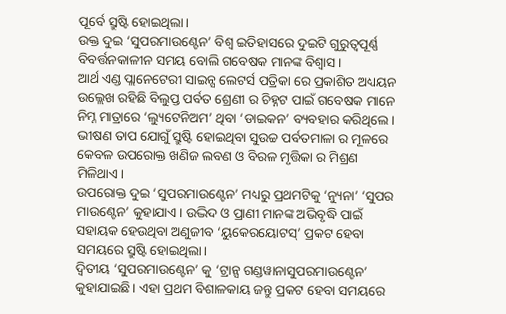ପୂର୍ବେ ସ୍ରୁଷ୍ଟି ହୋଇଥିଲା।
ଉକ୍ତ ଦୁଇ ‘ସୁପରମାଉଣ୍ଟେନ’ ବିଶ୍ଵ ଇତିହାସରେ ଦୁଇଟି ଗୁରୁତ୍ୱପୂର୍ଣ୍ଣ ବିବର୍ତ୍ତନକାଳୀନ ସମୟ ବୋଲି ଗବେଷକ ମାନଙ୍କ ବିଶ୍ବାସ।
ଆର୍ଥ ଏଣ୍ଡ ପ୍ଲାନେଟେରୀ ସାଇନ୍ସ ଲେଟର୍ସ ପତ୍ରିକା ରେ ପ୍ରକାଶିତ ଅଧ୍ୟୟନ ଉଲ୍ଲେଖ ରହିଛି ବିଲୁପ୍ତ ପର୍ବତ ଶ୍ରେଣୀ ର ଚିହ୍ନଟ ପାଇଁ ଗବେଷକ ମାନେ ନିମ୍ନ ମାତ୍ରାରେ ‘ଲ୍ୟୁଟେନିଅମ’ ଥିବା ‘ଡାଇକନ’ ବ୍ୟବହାର କରିଥିଲେ। ଭୀଷଣ ତାପ ଯୋଗୁଁ ସ୍ରୁଷ୍ଟି ହୋଇଥିବା ସୁଉଚ୍ଚ ପର୍ବତମାଳା ର ମୂଳରେ କେବଳ ଉପରୋକ୍ତ ଖଣିଜ ଲବଣ ଓ ବିରଳ ମୃତ୍ତିକା ର ମିଶ୍ରଣ ମିଳିଥାଏ।
ଉପରୋକ୍ତ ଦୁଇ ‘ସୁପରମାଉଣ୍ଟେନ’ ମଧ୍ୟରୁ ପ୍ରଥମଟିକୁ ‘ନ୍ୟୁନା’ ‘ସୁପର ମାଉଣ୍ଟେନ’ କୁହାଯାଏ। ଉଦ୍ଭିଦ ଓ ପ୍ରାଣୀ ମାନଙ୍କ ଅଭିବୃଦ୍ଧି ପାଇଁ ସହାୟକ ହେଉଥିବା ଅଣୁଜୀବ ‘ୟୁକେରୟୋଟସ୍’ ପ୍ରକଟ ହେବା ସମୟରେ ସ୍ରୁଷ୍ଟି ହୋଇଥିଲା।
ଦ୍ଵିତୀୟ ‘ସୁପରମାଉଣ୍ଟେନ’ କୁ ‘ଟ୍ରାନ୍ସ ଗଣ୍ଡୱାନାସୁପରମାଉଣ୍ଟେନ’ କୁହାଯାଇଛି। ଏହା ପ୍ରଥମ ବିଶାଳକାୟ ଜନ୍ତୁ ପ୍ରକଟ ହେବା ସମୟରେ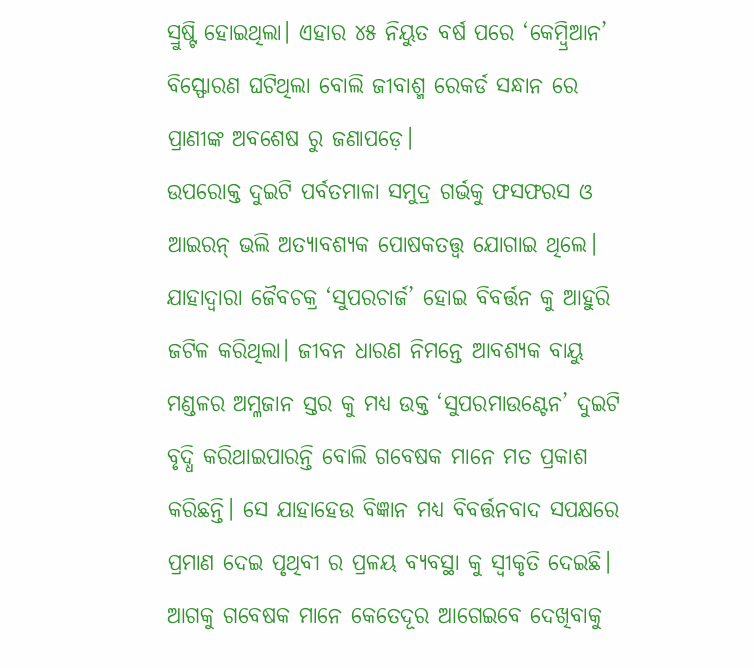ସ୍ରୁଷ୍ଟି ହୋଇଥିଲା। ଏହାର ୪୫ ନିୟୁତ ବର୍ଷ ପରେ ‘କେମ୍ବ୍ରିଆନ’ ବିସ୍ଫୋରଣ ଘଟିଥିଲା ବୋଲି ଜୀବାଶ୍ମ ରେକର୍ଡ ସନ୍ଧାନ ରେ ପ୍ରାଣୀଙ୍କ ଅବଶେଷ ରୁ ଜଣାପଡ଼େ।
ଉପରୋକ୍ତ ଦୁଇଟି ପର୍ବତମାଳା ସମୁଦ୍ର ଗର୍ଭକୁ ଫସଫରସ ଓ ଆଇରନ୍ ଭଲି ଅତ୍ୟାବଶ୍ୟକ ପୋଷକତତ୍ତ୍ୱ ଯୋଗାଇ ଥିଲେ। ଯାହାଦ୍ୱାରା ଜୈବଚକ୍ର ‘ସୁପରଚାର୍ଜ’ ହୋଇ ବିବର୍ତ୍ତନ କୁ ଆହୁରି ଜଟିଳ କରିଥିଲା। ଜୀବନ ଧାରଣ ନିମନ୍ତେ ଆବଶ୍ୟକ ବାୟୁ ମଣ୍ଡଳର ଅମ୍ଳଜାନ ସ୍ତର କୁ ମଧ୍ଯ ଉକ୍ତ ‘ସୁପରମାଉଣ୍ଟେନ’ ଦୁଇଟି ବୃଦ୍ଧି କରିଥାଇପାରନ୍ତି ବୋଲି ଗବେଷକ ମାନେ ମତ ପ୍ରକାଶ କରିଛନ୍ତି। ସେ ଯାହାହେଉ ବିଜ୍ଞାନ ମଧ୍ଯ ବିବର୍ତ୍ତନବାଦ ସପକ୍ଷରେ ପ୍ରମାଣ ଦେଇ ପୃଥିବୀ ର ପ୍ରଳୟ ବ୍ୟବସ୍ଥା କୁ ସ୍ୱୀକୃତି ଦେଇଛି। ଆଗକୁ ଗବେଷକ ମାନେ କେତେଦୂର ଆଗେଇବେ ଦେଖିବାକୁ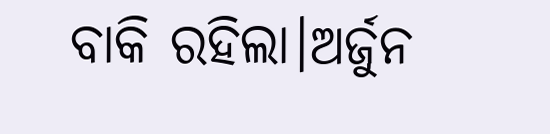ବାକି ରହିଲା।ଅର୍ଜୁନ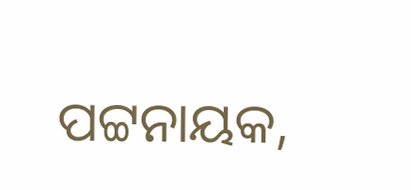ପଟ୍ଟନାୟକ,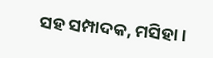ସହ ସମ୍ପାଦକ, ମସିହା।